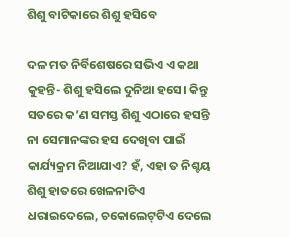ଶିଶୁ ବାଟିକାରେ ଶିଶୁ ହସିବେ

ଦଳ ମତ ନିର୍ବିଶେଷରେ ସଭିଏ ଏ କଥା କୁହନ୍ତି- ଶିଶୁ ହସିଲେ ଦୁନିଆ ହସେ। କିନ୍ତୁ ସତରେ କ’ଣ ସମସ୍ତ ଶିଶୁ ଏଠାରେ ହସନ୍ତି ନା ସେମାନଙ୍କର ହସ ଦେଖିବା ପାଇଁ କାର୍ଯ୍ୟକ୍ରମ ନିଆଯାଏ? ହଁ, ଏହା ତ ନିଶ୍ଚୟ ଶିଶୁ ହାତରେ ଖେଳନାଟିଏ ଧରାଇଦେଲେ, ଚକୋଲେଟ୍‌ଟିଏ ଦେଲେ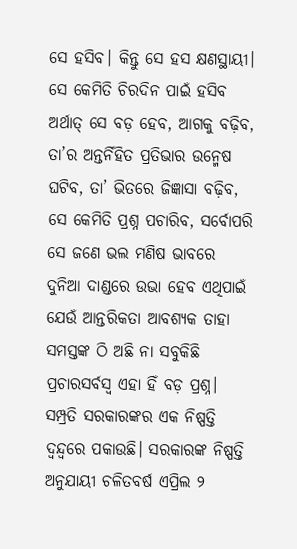ସେ ହସିବ। କିନ୍ତୁ ସେ ହସ କ୍ଷଣସ୍ଥାୟୀ। ସେ କେମିତି ଚିରଦିନ ପାଇଁ ହସିବ ଅର୍ଥାତ୍‌ ସେ ବଡ଼ ହେବ, ଆଗକୁ ବଢ଼ିବ, ତା’ର ଅନ୍ତର୍ନିହିତ ପ୍ରତିଭାର ଉନ୍ମେଷ ଘଟିବ, ତା’ ଭିତରେ ଜିଜ୍ଞାସା ବଢ଼ିବ, ସେ କେମିତି ପ୍ରଶ୍ନ ପଚାରିବ, ସର୍ବୋପରି ସେ ଜଣେ ଭଲ ମଣିଷ ଭାବରେ ଦୁନିଆ ଦାଣ୍ଡରେ ଉଭା ହେବ ଏଥିପାଇଁ ଯେଉଁ ଆନ୍ତରିକତା ଆବଶ୍ୟକ ତାହା ସମସ୍ତଙ୍କ ଠି ଅଛି ନା ସବୁକିଛି ପ୍ରଚାରସର୍ବସ୍ବ ଏହା ହିଁ ବଡ଼ ପ୍ରଶ୍ନ।
ସମ୍ପ୍ରତି ସରକାରଙ୍କର ଏକ ନିଷ୍ପତ୍ତି ଦ୍ୱନ୍ଦ୍ୱରେ ପକାଉଛି। ସରକାରଙ୍କ ନିଷ୍ପତ୍ତି ଅନୁଯାୟୀ ଚଳିତବର୍ଷ ଏପ୍ରିଲ ୨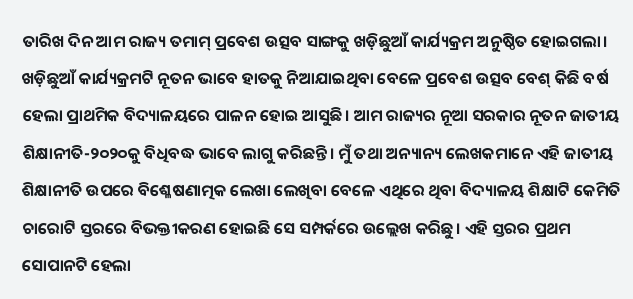ତାରିଖ ଦିନ ଆମ ରାଜ୍ୟ ତମାମ୍‌ ପ୍ରବେଶ ଉତ୍ସବ ସାଙ୍ଗକୁ ଖଡ଼ିଛୁଆଁ କାର୍ଯ୍ୟକ୍ରମ ଅନୁଷ୍ଠିତ ହୋଇଗଲା। ଖଡ଼ିଛୁଆଁ କାର୍ଯ୍ୟକ୍ରମଟି ନୂତନ ଭାବେ ହାତକୁ ନିଆଯାଇଥିବା ବେଳେ ପ୍ରବେଶ ଉତ୍ସବ ବେଶ୍‌ କିଛି ବର୍ଷ ହେଲା ପ୍ରାଥମିକ ବିଦ୍ୟାଳୟରେ ପାଳନ ହୋଇ ଆସୁଛି। ଆମ ରାଜ୍ୟର ନୂଆ ସରକାର ନୂତନ ଜାତୀୟ ଶିକ୍ଷାନୀତି-୨୦୨୦କୁ ବିଧିବଦ୍ଧ ଭାବେ ଲାଗୁ କରିଛନ୍ତି। ମୁଁ ତଥା ଅନ୍ୟାନ୍ୟ ଲେଖକମାନେ ଏହି ଜାତୀୟ ଶିକ୍ଷାନୀତି ଉପରେ ବିଶ୍ଳେଷଣାତ୍ମକ ଲେଖା ଲେଖିବା ବେଳେ ଏଥିରେ ଥିବା ବିଦ୍ୟାଳୟ ଶିକ୍ଷାଟି କେମିତି ଚାରୋଟି ସ୍ତରରେ ବିଭକ୍ତୀକରଣ ହୋଇଛି ସେ ସମ୍ପର୍କରେ ଉଲ୍ଲେଖ କରିଛୁ। ଏହି ସ୍ତରର ପ୍ରଥମ ସୋପାନଟି ହେଲା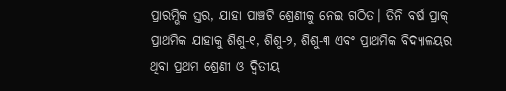ପ୍ରାରମ୍ଭିକ ସ୍ତର, ଯାହା ପାଞ୍ଚଟି ଶ୍ରେଣୀକୁ ନେଇ ଗଠିତ। ତିନି ବର୍ଷ ପ୍ରାକ୍‌ ପ୍ରାଥମିକ ଯାହାକୁ ଶିଶୁ-୧, ଶିଶୁ-୨, ଶିଶୁ-୩ ଏବଂ ପ୍ରାଥମିକ ବିଦ୍ୟାଳୟର ଥିବା ପ୍ରଥମ ଶ୍ରେଣୀ ଓ ଦ୍ୱିତୀୟ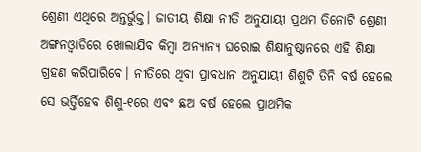ଶ୍ରେଣୀ ଏଥିରେ ଅନ୍ତର୍ଭୁକ୍ତ। ଜାତୀୟ ଶିକ୍ଷା ନୀତି ଅନୁଯାୟୀ ପ୍ରଥମ ତିନୋଟି ଶ୍ରେଣୀ ଅଙ୍ଗନଓ୍ବାଡିରେ ଖୋଲାଯିବ କିମ୍ବା ଅନ୍ୟାନ୍ୟ ଘରୋଇ ଶିକ୍ଷାନୁଷ୍ଠାନରେ ଏହି ଶିକ୍ଷା ଗ୍ରହଣ କରିପାରିବେ। ନୀତିରେ ଥିବା ପ୍ରାବଧାନ ଅନୁଯାୟୀ ଶିଶୁଟି ତିନି ବର୍ଷ ହେଲେ ସେ ଭର୍ତ୍ତିହେବ ଶିଶୁ-୧ରେ ଏବଂ ଛଅ ବର୍ଷ ହେଲେ ପ୍ରାଥମିକ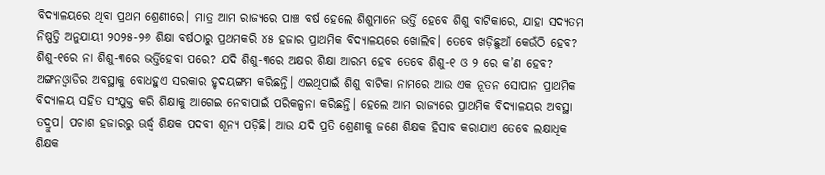ବିଦ୍ୟାଳୟରେ ଥିବା ପ୍ରଥମ ଶ୍ରେଣୀରେ। ମାତ୍ର ଆମ ରାଜ୍ୟରେ ପାଞ୍ଚ ବର୍ଷ ହେଲେ ଶିଶୁମାନେ ଭର୍ତ୍ତି ହେବେ ଶିଶୁ ବାଟିକାରେ, ଯାହା ସଦ୍ୟତମ ନିଷ୍ପତ୍ତି ଅନୁଯାୟୀ ୨୦୨୫-୨୬ ଶିକ୍ଷା ବର୍ଷଠାରୁ ପ୍ରଥମକରି ୪୫ ହଜାର ପ୍ରାଥମିକ ବିଦ୍ୟାଳୟରେ ଖୋଲିବ। ତେବେ ଖଡ଼ିଛୁଆଁ କେଉଁଠି ହେବ? ଶିଶୁ-୧ରେ ନା ଶିଶୁ-୩ରେ ଭର୍ତ୍ତିହେବା ପରେ? ଯଦି ଶିଶୁ-୩ରେ ଅକ୍ଷର ଶିକ୍ଷା ଆରମ୍ଭ ହେବ ତେବେ ଶିଶୁ-୧ ଓ ୨ ରେ କ’ଣ ହେବ?
ଅଙ୍ଗନଓ୍ବାଡିର ଅବସ୍ଥାକୁ ବୋଧହୁଏ ସରକାର ହୃଦୟଙ୍ଗମ କରିଛନ୍ତି। ଏଇଥିପାଇଁ ଶିଶୁ ବାଟିକା ନାମରେ ଆଉ ଏକ ନୂତନ ସୋପାନ ପ୍ରାଥମିକ ବିଦ୍ୟାଳୟ ସହିତ ସଂଯୁକ୍ତ କରି ଶିକ୍ଷାକୁ ଆଗେଇ ନେବାପାଇଁ ପରିକଳ୍ପନା କରିଛନ୍ତି। ହେଲେ ଆମ ରାଜ୍ୟରେ ପ୍ରାଥମିକ ବିଦ୍ୟାଳୟର ଅବସ୍ଥା ତଦ୍ରୁପ। ପଚାଶ ହଜାରରୁ ଊର୍ଦ୍ଧ୍ୱ ଶିକ୍ଷକ ପଦବୀ ଶୂନ୍ୟ ପଡ଼ିଛି। ଆଉ ଯଦି ପ୍ରତି ଶ୍ରେଣୀକୁ ଜଣେ ଶିକ୍ଷକ ହିସାବ କରାଯାଏ ତେବେ ଲକ୍ଷାଧିକ ଶିକ୍ଷକ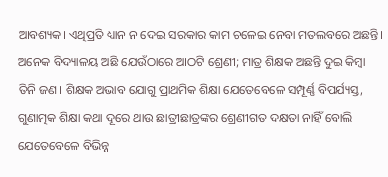ଆବଶ୍ୟକ। ଏଥିପ୍ରତି ଧ୍ୟାନ ନ ଦେଇ ସରକାର କାମ ଚଳେଇ ନେବା ମତଲବରେ ଅଛନ୍ତି। ଅନେକ ବିଦ୍ୟାଳୟ ଅଛି ଯେଉଁଠାରେ ଆଠଟି ଶ୍ରେଣୀ; ମାତ୍ର ଶିକ୍ଷକ ଅଛନ୍ତି ଦୁଇ କିମ୍ବା ତିନି ଜଣ। ଶିକ୍ଷକ ଅଭାବ ଯୋଗୁ ପ୍ରାଥମିକ ଶିକ୍ଷା ଯେତେବେଳେ ସମ୍ପୂର୍ଣ୍ଣ ବିପର୍ଯ୍ୟସ୍ତ, ଗୁଣାତ୍ମକ ଶିକ୍ଷା କଥା ଦୂରେ ଥାଉ ଛାତ୍ରୀଛାତ୍ରଙ୍କର ଶ୍ରେଣୀଗତ ଦକ୍ଷତା ନାହିଁ ବୋଲି ଯେତେବେଳେ ବିଭିନ୍ନ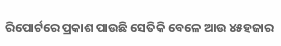ରିପୋର୍ଟରେ ପ୍ରକାଶ ପାଉଛି ସେତିକି ବେଳେ ଆଉ ୪୫ହଜାର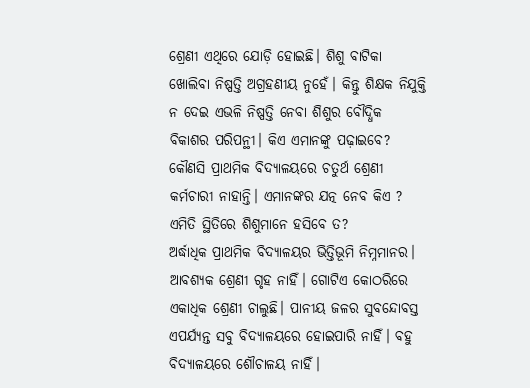ଶ୍ରେଣୀ ଏଥିରେ ଯୋଡ଼ି ହୋଇଛି। ଶିଶୁ ବାଟିକା ଖୋଲିବା ନିଷ୍ପତ୍ତି ଅଗ୍ରହଣୀୟ ନୁହେଁ। କିନ୍ତୁ ଶିକ୍ଷକ ନିଯୁକ୍ତି ନ ଦେଇ ଏଭଳି ନିଷ୍ପତ୍ତି ନେବା ଶିଶୁର ବୌଦ୍ଧିକ ବିକାଶର ପରିପନ୍ଥୀ। କିଏ ଏମାନଙ୍କୁ ପଢ଼ାଇବେ? କୌଣସି ପ୍ରାଥମିକ ବିଦ୍ୟାଳୟରେ ଚତୁର୍ଥ ଶ୍ରେଣୀ କର୍ମଚାରୀ ନାହାନ୍ତି। ଏମାନଙ୍କର ଯତ୍ନ ନେବ କିଏ ? ଏମିତି ସ୍ଥିତିରେ ଶିଶୁମାନେ ହସିବେ ତ?
ଅର୍ଦ୍ଧାଧିକ ପ୍ରାଥମିକ ବିଦ୍ୟାଳୟର ଭିତ୍ତିଭୂମି ନିମ୍ନମାନର। ଆବଶ୍ୟକ ଶ୍ରେଣୀ ଗୃହ ନାହିଁ। ଗୋଟିଏ କୋଠରିରେ ଏକାଧିକ ଶ୍ରେଣୀ ଚାଲୁଛି। ପାନୀୟ ଜଳର ସୁବନ୍ଦୋବସ୍ତ ଏପର୍ଯ୍ୟନ୍ତ ସବୁ ବିଦ୍ୟାଳୟରେ ହୋଇପାରି ନାହିଁ। ବହୁ ବିଦ୍ୟାଳୟରେ ଶୌଚାଳୟ ନାହିଁ।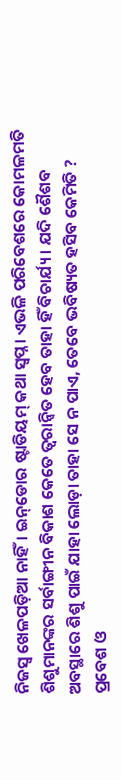ନିଜସ୍ବ ଖେଳପଡ଼ିଆ ନାହିଁ। ଇନ୍‌ଡୋର ଷ୍ଟାଡିୟମ୍‌ କଥା ସ୍ବପ୍ନ। ଏଭଳି ପରିବେଶରେ କୋମଳମତି ଶିଶୁମାନଙ୍କର ସର୍ବାଙ୍ଗୀନ ବିକାଶ କେତେ ତ୍ୱରାନ୍ବିତ ହେବ ତାହା ହିଁ ବିଚାର୍ଯ୍ୟ। ଯଦି ଶୈଶବ ଅବସ୍ଥାରେ ଶିଶୁ ପାଇଁ ଯାହା ଲୋଡ଼ା ତାହା ସେ ନ ପାଏ, ତେବେ ଭବିଷ୍ୟତ ହସିବ କେମିତି ?
ପ୍ରବେଶ ଓ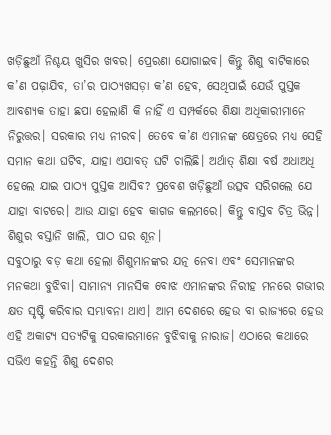ଖଡ଼ିଛୁଆଁ ନିଶ୍ଚୟ ଖୁସିର ଖବର। ପ୍ରେରଣା ଯୋଗାଇବ। କିନ୍ତୁ ଶିଶୁ ବାଟିକାରେ କ’ଣ ପଢ଼ାଯିବ, ତା’ର ପାଠ୍ୟଖସଡ଼ା କ’ଣ ହେବ, ସେଥିପାଇଁ ଯେଉଁ ପୁସ୍ତକ ଆବଶ୍ୟକ ତାହା ଛପା ହେଲାଣି କି ନାହିଁ ଏ ସମ୍ପର୍କରେ ଶିକ୍ଷା ଅଧିକାରୀମାନେ ନିରୁତ୍ତର। ସରକାର ମଧ୍ୟ ନୀରବ। ତେବେ କ’ଣ ଏମାନଙ୍କ କ୍ଷେତ୍ରରେ ମଧ୍ୟ ସେହି ସମାନ କଥା ଘଟିବ, ଯାହା ଏଯାବତ୍‌ ଘଟି ଚାଲିଛି। ଅର୍ଥାତ୍‌ ଶିକ୍ଷା ବର୍ଷ ଅଧାଅଧି ହେଲେ ଯାଇ ପାଠ୍ୟ ପୁସ୍ତକ ଆସିବ? ପ୍ରବେଶ ଖଡ଼ିଛୁଆଁ ଉତ୍ସବ ସରିଗଲେ ଯେ ଯାହା ବାଟରେ। ଆଉ ଯାହା ହେବ କାଗଜ କଲମରେ। କିନ୍ତୁ ବାସ୍ତବ ଚିତ୍ର ଭିନ୍ନ। ଶିଶୁର ବସ୍ତାନି ଖାଲି, ପାଠ ଘର ଶୂନ।
ସବୁଠାରୁ ବଡ଼ କଥା ହେଲା ଶିଶୁମାନଙ୍କର ଯତ୍ନ ନେବା ଏବଂ ସେମାନଙ୍କର ମନକଥା ବୁଝିବା। ସାମାନ୍ୟ ମାନସିକ ବୋଝ ଏମାନଙ୍କର ନିରୀହ ମନରେ ଗଭୀର କ୍ଷତ ସୃଷ୍ଟି କରିବାର ସମ୍ଭାବନା ଥାଏ। ଆମ ଦେଶରେ ହେଉ ବା ରାଜ୍ୟରେ ହେଉ ଏହି ଅକାଟ୍ୟ ସତ୍ୟଟିକୁ ସରକାରମାନେ ବୁଝିବାକୁ ନାରାଜ। ଏଠାରେ କଥାରେ ସଭିଏ କହନ୍ତି ଶିଶୁ ଦେଶର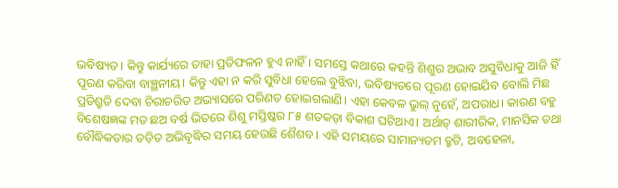ଭବିଷ୍ୟତ। କିନ୍ତୁ କାର୍ଯ୍ୟରେ ତାହା ପ୍ରତିଫଳନ ହୁଏ ନାହିଁ। ସମସ୍ତେ କଥାରେ କହନ୍ତି ଶିଶୁର ଅଭାବ ଅସୁବିଧାକୁ ଆଜି ହିଁ ପୂରଣ କରିବା ବାଞ୍ଛନୀୟ। କିନ୍ତୁ ଏହା ନ କରି ସୁବିଧା ହେଲେ ବୁଝିବା, ଭବିଷ୍ୟତରେ ପୂରଣ ହୋଇଯିବ ବୋଲି ମିଛ ପ୍ରତିଶ୍ରୁତି ଦେବା ଚିରାଚରିତ ଅଭ୍ୟାସରେ ପରିଣତ ହୋଇଗଲାଣି। ଏହା କେବଳ ଭୁଲ୍‌ ନୁହେଁ, ଅପରାଧ। କାରଣ ବହୁ ବିଶେଷଜ୍ଞଙ୍କ ମତ ଛଅ ବର୍ଷ ଭିତରେ ଶିଶୁ ମସ୍ତିଷ୍କର ୮୫ ଶତକଡ଼ା ବିକାଶ ଘଟିଥାଏ। ଅର୍ଥାତ୍‌ ଶାରୀରିକ, ମାନସିକ ତଥା ବୌଦ୍ଧିକତାର ତଡ଼ିତ ଅଭିବୃଦ୍ଧିର ସମୟ ହେଉଛି ଶୈଶବ। ଏହି ସମୟରେ ସାମାନ୍ୟତମ ତ୍ରୁଟି, ଅବହେଳା,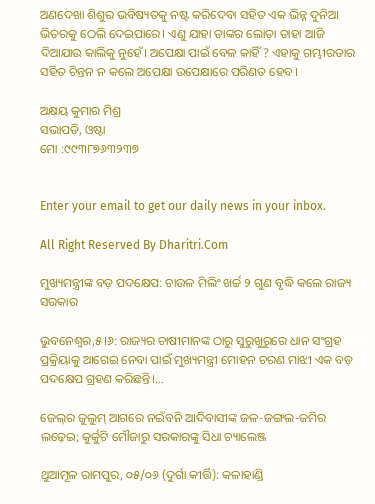ଅଣଦେଖା ଶିଶୁର ଭବିଷ୍ୟତକୁ ନଷ୍ଟ କରିଦେବା ସହିତ ଏକ ଭିନ୍ନ ଦୁନିଆ ଭିତରକୁ ଠେଲି ଦେଇପାରେ। ଏଣୁ ଯାହା ତାଙ୍କର ଲୋଡ଼ା ତାହା ଆଜି ଦିଆଯାଉ କାଲିକୁ ନୁହେଁ। ଅପେକ୍ଷା ପାଇଁ ବେଳ କାହିଁ ? ଏହାକୁ ଗମ୍ଭୀରତାର ସହିତ ଚିନ୍ତନ ନ କଲେ ଅପେକ୍ଷା ଉପେକ୍ଷାରେ ପରିଣତ ହେବ।

ଅକ୍ଷୟ କୁମାର ମିଶ୍ର
ସଭାପତି, ଓଷ୍ଟା
ମୋ :୯୯୩୮୭୬୩୨୩୭


Enter your email to get our daily news in your inbox.

All Right Reserved By Dharitri.Com

ମୁଖ୍ୟମନ୍ତ୍ରୀଙ୍କ ବଡ଼ ପଦକ୍ଷେପ: ଚାଉଳ ମିଲିଂ ଖର୍ଚ୍ଚ ୨ ଗୁଣ ବୃଦ୍ଧି କଲେ ରାଜ୍ୟ ସରକାର

ଭୁବନେଶ୍ୱର,୫।୬: ରାଜ୍ୟର ଚାଷୀମାନଙ୍କ ଠାରୁ ସୁରୁଖୁରୁରେ ଧାନ ସଂଗ୍ରହ ପ୍ରକ୍ରିୟାକୁ ଆଗେଇ ନେବା ପାଇଁ ମୁଖ୍ୟମନ୍ତ୍ରୀ ମୋହନ ଚରଣ ମାଝୀ ଏକ ବଡ଼ ପଦକ୍ଷେପ ଗ୍ରହଣ କରିଛନ୍ତି।…

ଜେଲ୍‌ର ଜୁଲୁମ୍ ଆଗରେ ନଇଁବନି ଆଦିବାସୀଙ୍କ ଜଳ-ଜଙ୍ଗଲ-ଜମିର ଲଢ଼େଇ; କୁର୍କୁଟି ମୌଜାରୁ ସରକାରଙ୍କୁ ସିଧା ଚ୍ୟାଲେଞ୍ଜ

ଥୁଆମୂଳ ରାମପୁର, ୦୫/୦୬ (ଦୁର୍ଗା କୀର୍ତ୍ତି): କଳାହାଣ୍ଡି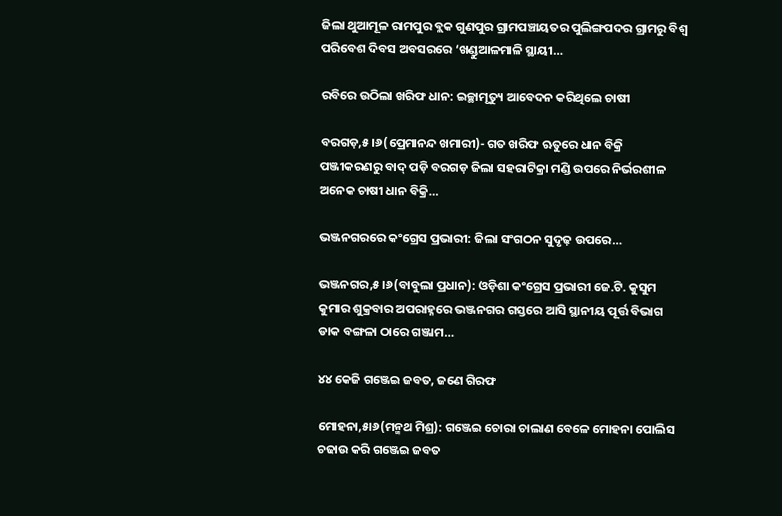ଜିଲା ଥୁଆମୂଳ ରାମପୁର ବ୍ଲକ ଗୁଣପୁର ଗ୍ରାମପଞ୍ଚାୟତର ପୁଲିଙ୍ଗପଦର ଗ୍ରାମରୁ ବିଶ୍ୱ ପରିବେଶ ଦିବସ ଅବସରରେ ‘ଖଣ୍ଡୁଆଳମାଳି ସ୍ଥାୟୀ…

ରବିରେ ଉଠିଲା ଖରିଫ ଧାନ: ଇଚ୍ଛାମୃତ୍ୟୁ ଆବେଦନ କରିଥିଲେ ଚାଷୀ

ବରଗଡ଼,୫।୬(ପ୍ରେମାନନ୍ଦ ଖମାରୀ)- ଗତ ଖରିଫ ଋତୁରେ ଧାନ ବିକ୍ରି ପଞ୍ଜୀକରଣରୁ ବାଦ୍ ପଡ଼ି ବରଗଡ଼ ଜିଲା ସହରାଟିକ୍ରା ମଣ୍ଡି ଉପରେ ନିର୍ଭରଶୀଳ ଅନେକ ଚାଷୀ ଧାନ ବିକ୍ରି…

ଭଞ୍ଜନଗରରେ କଂଗ୍ରେସ ପ୍ରଭାରୀ: ଜିଲା ସଂଗଠନ ସୁଦୃଢ଼ ଉପରେ…

ଭଞ୍ଜନଗର,୫।୬(ବାବୁଲା ପ୍ରଧାନ): ଓଡ଼ିଶା କଂଗ୍ରେସ ପ୍ରଭାରୀ ଜେ.ଟି. କୁସୁମ କୁମାର ଶୁକ୍ରବାର ଅପରାହ୍ନରେ ଭଞ୍ଜନଗର ଗସ୍ତରେ ଆସି ସ୍ଥାନୀୟ ପୂର୍ତ୍ତ ବିଭାଗ ଡାକ ବଙ୍ଗଳା ଠାରେ ଗଞ୍ଜାମ…

୪୪ କେଜି ଗଞ୍ଜେଇ ଜବତ, ଜଣେ ଗିରଫ

ମୋହନା,୫ା୬(ମନ୍ମଥ ମିଶ୍ର): ଗଞ୍ଜେଇ ଚୋରା ଚାଲାଣ ବେଳେ ମୋହନା ପୋଲିସ ଚଢାଉ କରି ଗଞ୍ଜେଇ ଜବତ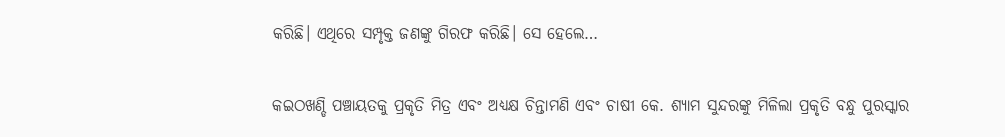କରିଛି। ଏଥିରେ ସମ୍ପୃକ୍ତ ଜଣଙ୍କୁ ଗିରଫ କରିଛି। ସେ ହେଲେ…

କଇଠଖଣ୍ଡି ପଞ୍ଚାୟତକୁ ପ୍ରକୃତି ମିତ୍ର ଏବଂ ଅଧ୍ୟକ୍ଷ ଚିନ୍ତାମଣି ଏବଂ ଚାଷୀ କେ. ଶ୍ୟାମ ସୁନ୍ଦରଙ୍କୁ ମିଳିଲା ପ୍ରକୃତି ବନ୍ଧୁ ପୁରସ୍କାର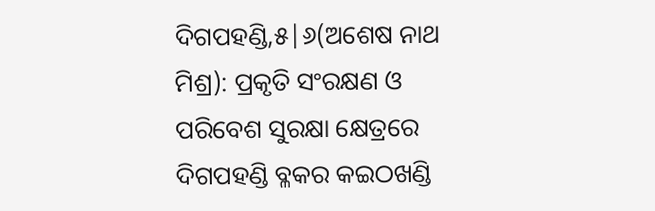ଦିଗପହଣ୍ଡି,୫|୬(ଅଶେଷ ନାଥ ମିଶ୍ର): ପ୍ରକୃତି ସଂରକ୍ଷଣ ଓ ପରିବେଶ ସୁରକ୍ଷା କ୍ଷେତ୍ରରେ ଦିଗପହଣ୍ଡି ବ୍ଳକର କଇଠଖଣ୍ଡି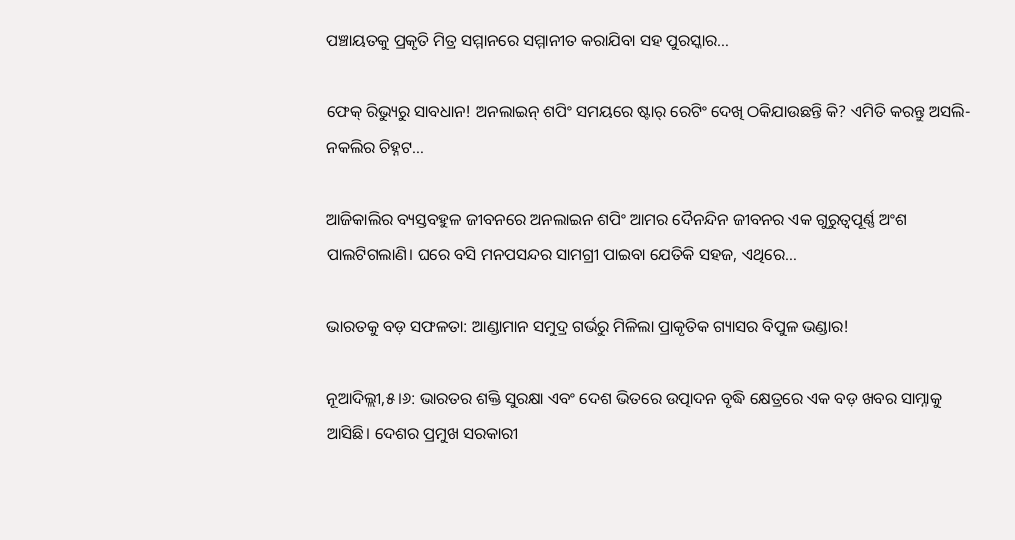ପଞ୍ଚାୟତକୁ ପ୍ରକୃତି ମିତ୍ର ସମ୍ମାନରେ ସମ୍ମାନୀତ କରାଯିବା ସହ ପୁରସ୍କାର…

ଫେକ୍ ରିଭ୍ୟୁରୁ ସାବଧାନ! ଅନଲାଇନ୍ ଶପିଂ ସମୟରେ ଷ୍ଟାର୍ ରେଟିଂ ଦେଖି ଠକିଯାଉଛନ୍ତି କି? ଏମିତି କରନ୍ତୁ ଅସଲି-ନକଲିର ଚିହ୍ନଟ…

ଆଜିକାଲିର ବ୍ୟସ୍ତବହୁଳ ଜୀବନରେ ଅନଲାଇନ ଶପିଂ ଆମର ଦୈନନ୍ଦିନ ଜୀବନର ଏକ ଗୁରୁତ୍ୱପୂର୍ଣ୍ଣ ଅଂଶ ପାଲଟିଗଲାଣି। ଘରେ ବସି ମନପସନ୍ଦର ସାମଗ୍ରୀ ପାଇବା ଯେତିକି ସହଜ, ଏଥିରେ…

ଭାରତକୁ ବଡ଼ ସଫଳତା: ଆଣ୍ଡାମାନ ସମୁଦ୍ର ଗର୍ଭରୁ ମିଳିଲା ପ୍ରାକୃତିକ ଗ୍ୟାସର ବିପୁଳ ଭଣ୍ଡାର!

ନୂଆଦିଲ୍ଲୀ,୫।୬: ଭାରତର ଶକ୍ତି ସୁରକ୍ଷା ଏବଂ ଦେଶ ଭିତରେ ଉତ୍ପାଦନ ବୃଦ୍ଧି କ୍ଷେତ୍ରରେ ଏକ ବଡ଼ ଖବର ସାମ୍ନାକୁ ଆସିଛି। ଦେଶର ପ୍ରମୁଖ ସରକାରୀ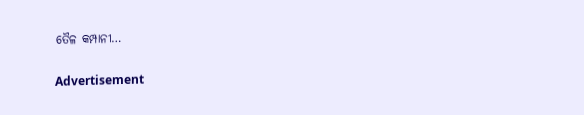ତୈଳ କମ୍ପାନୀ…

Advertisement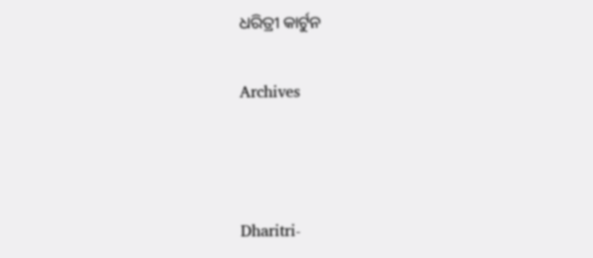ଧରିତ୍ରୀ କାର୍ଟୁନ

Archives



Dharitri-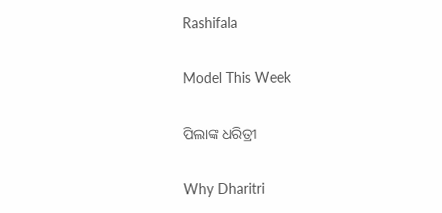Rashifala

Model This Week

ପିଲାଙ୍କ ଧରିତ୍ରୀ

Why Dharitri